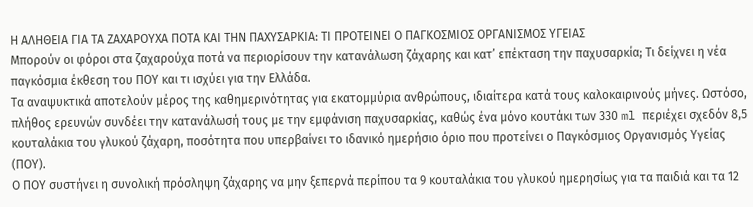Η ΑΛΗΘΕΙΑ ΓΙΑ ΤΑ ΖΑΧΑΡΟΥΧΑ ΠΟΤΑ ΚΑΙ ΤΗΝ ΠΑΧΥΣΑΡΚΙΑ: ΤΙ ΠΡΟΤΕΙΝΕΙ Ο ΠΑΓΚΟΣΜΙΟΣ ΟΡΓΑΝΙΣΜΟΣ ΥΓΕΙΑΣ
Mπορούν oι φόροι στα ζαχαρούχα ποτά να περιορίσουν την κατανάλωση ζάχαρης και κατ’ επέκταση την παχυσαρκία; Τι δείχνει η νέα παγκόσμια έκθεση του ΠΟΥ και τι ισχύει για την Ελλάδα.
Τα αναψυκτικά αποτελούν μέρος της καθημερινότητας για εκατομμύρια ανθρώπους, ιδιαίτερα κατά τους καλοκαιρινούς μήνες. Ωστόσο, πλήθος ερευνών συνδέει την κατανάλωσή τους με την εμφάνιση παχυσαρκίας, καθώς ένα μόνο κουτάκι των 330 ml περιέχει σχεδόν 8,5 κουταλάκια του γλυκού ζάχαρη, ποσότητα που υπερβαίνει το ιδανικό ημερήσιο όριο που προτείνει ο Παγκόσμιος Οργανισμός Υγείας (ΠΟΥ).
Ο ΠΟΥ συστήνει η συνολική πρόσληψη ζάχαρης να μην ξεπερνά περίπου τα 9 κουταλάκια του γλυκού ημερησίως για τα παιδιά και τα 12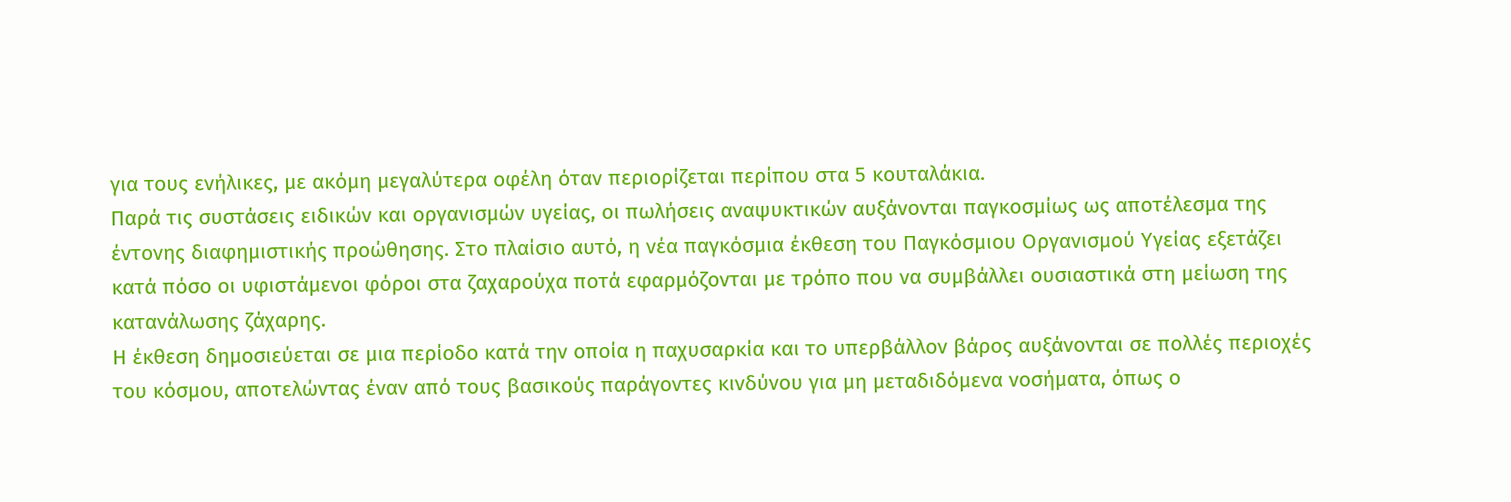για τους ενήλικες, με ακόμη μεγαλύτερα οφέλη όταν περιορίζεται περίπου στα 5 κουταλάκια.
Παρά τις συστάσεις ειδικών και οργανισμών υγείας, οι πωλήσεις αναψυκτικών αυξάνονται παγκοσμίως ως αποτέλεσμα της έντονης διαφημιστικής προώθησης. Στο πλαίσιο αυτό, η νέα παγκόσμια έκθεση του Παγκόσμιου Οργανισμού Υγείας εξετάζει κατά πόσο οι υφιστάμενοι φόροι στα ζαχαρούχα ποτά εφαρμόζονται με τρόπο που να συμβάλλει ουσιαστικά στη μείωση της κατανάλωσης ζάχαρης.
Η έκθεση δημοσιεύεται σε μια περίοδο κατά την οποία η παχυσαρκία και το υπερβάλλον βάρος αυξάνονται σε πολλές περιοχές του κόσμου, αποτελώντας έναν από τους βασικούς παράγοντες κινδύνου για μη μεταδιδόμενα νοσήματα, όπως ο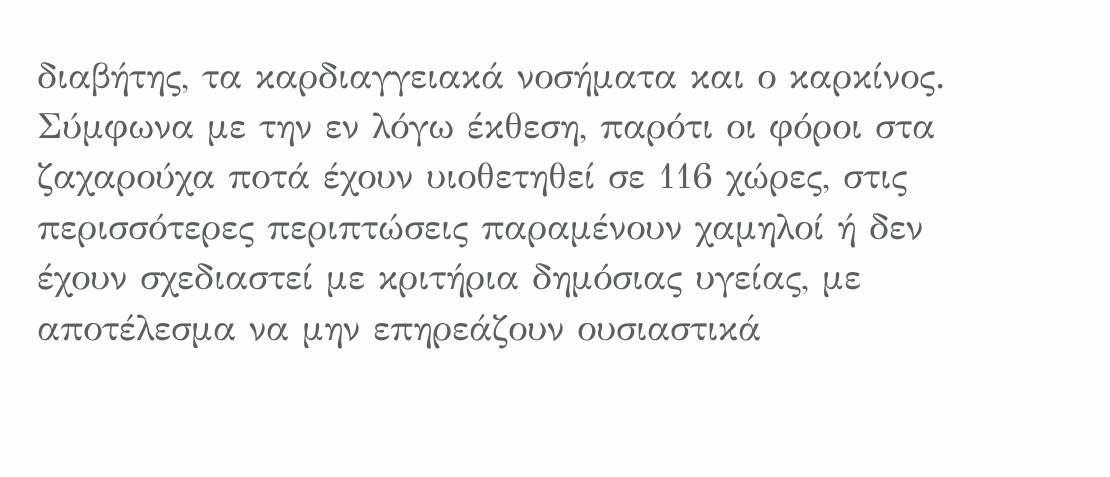διαβήτης, τα καρδιαγγειακά νοσήματα και ο καρκίνος.
Σύμφωνα με την εν λόγω έκθεση, παρότι οι φόροι στα ζαχαρούχα ποτά έχουν υιοθετηθεί σε 116 χώρες, στις περισσότερες περιπτώσεις παραμένουν χαμηλοί ή δεν έχουν σχεδιαστεί με κριτήρια δημόσιας υγείας, με αποτέλεσμα να μην επηρεάζουν ουσιαστικά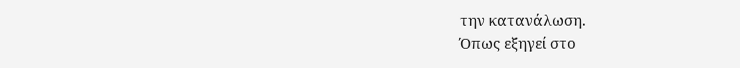την κατανάλωση.
Όπως εξηγεί στο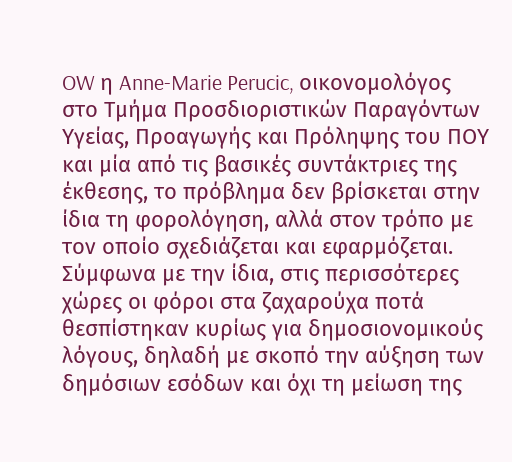OW η Anne-Marie Perucic, οικονομολόγος στο Τμήμα Προσδιοριστικών Παραγόντων Υγείας, Προαγωγής και Πρόληψης του ΠΟΥ και μία από τις βασικές συντάκτριες της έκθεσης, το πρόβλημα δεν βρίσκεται στην ίδια τη φορολόγηση, αλλά στον τρόπο με τον οποίο σχεδιάζεται και εφαρμόζεται.
Σύμφωνα με την ίδια, στις περισσότερες χώρες οι φόροι στα ζαχαρούχα ποτά θεσπίστηκαν κυρίως για δημοσιονομικούς λόγους, δηλαδή με σκοπό την αύξηση των δημόσιων εσόδων και όχι τη μείωση της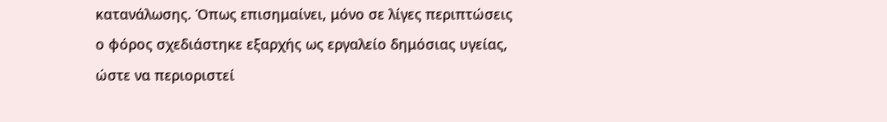κατανάλωσης. Όπως επισημαίνει, μόνο σε λίγες περιπτώσεις ο φόρος σχεδιάστηκε εξαρχής ως εργαλείο δημόσιας υγείας, ώστε να περιοριστεί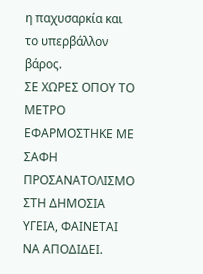η παχυσαρκία και το υπερβάλλον βάρος.
ΣΕ ΧΩΡΕΣ ΟΠΟΥ ΤΟ ΜΕΤΡΟ ΕΦΑΡΜΟΣΤΗΚΕ ΜΕ ΣΑΦΗ ΠΡΟΣΑΝΑΤΟΛΙΣΜΟ ΣΤΗ ΔΗΜΟΣΙΑ ΥΓΕΙΑ, ΦΑΙΝΕΤΑΙ ΝΑ ΑΠΟΔΙΔΕΙ.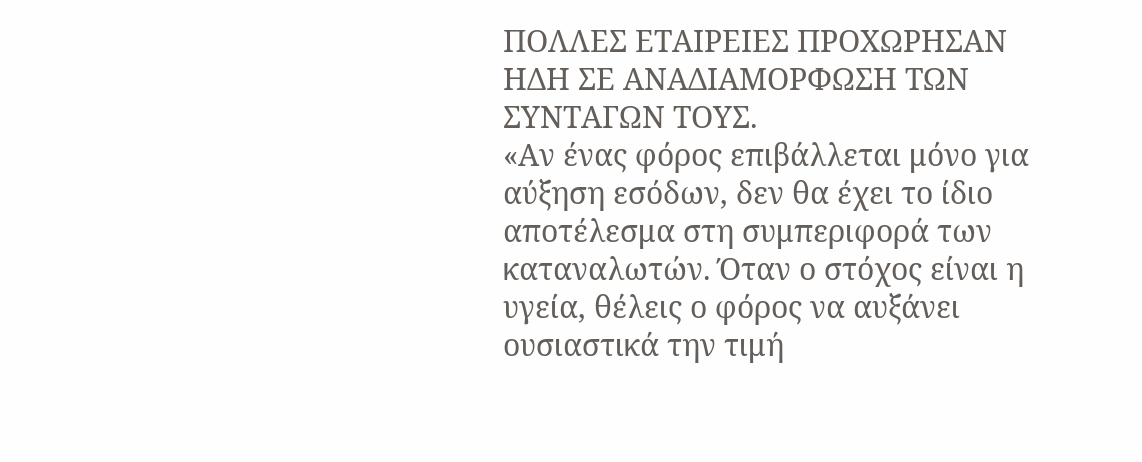ΠΟΛΛΕΣ ΕΤΑΙΡΕΙΕΣ ΠΡΟΧΩΡΗΣΑΝ ΗΔΗ ΣΕ ΑΝΑΔΙΑΜΟΡΦΩΣΗ ΤΩΝ ΣΥΝΤΑΓΩΝ ΤΟΥΣ.
«Αν ένας φόρος επιβάλλεται μόνο για αύξηση εσόδων, δεν θα έχει το ίδιο αποτέλεσμα στη συμπεριφορά των καταναλωτών. Όταν ο στόχος είναι η υγεία, θέλεις ο φόρος να αυξάνει ουσιαστικά την τιμή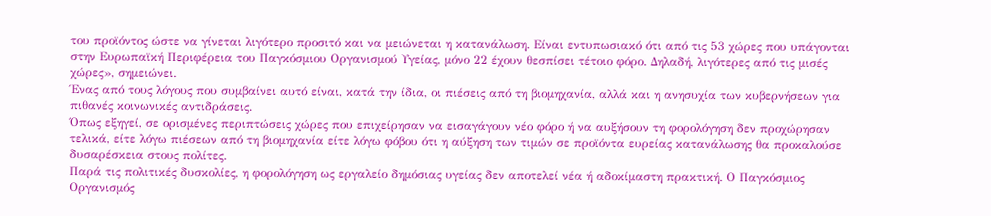του προϊόντος ώστε να γίνεται λιγότερο προσιτό και να μειώνεται η κατανάλωση. Είναι εντυπωσιακό ότι από τις 53 χώρες που υπάγονται στην Ευρωπαϊκή Περιφέρεια του Παγκόσμιου Οργανισμού Υγείας, μόνο 22 έχουν θεσπίσει τέτοιο φόρο. Δηλαδή, λιγότερες από τις μισές χώρες», σημειώνει.
Ένας από τους λόγους που συμβαίνει αυτό είναι, κατά την ίδια, οι πιέσεις από τη βιομηχανία, αλλά και η ανησυχία των κυβερνήσεων για πιθανές κοινωνικές αντιδράσεις.
Όπως εξηγεί, σε ορισμένες περιπτώσεις χώρες που επιχείρησαν να εισαγάγουν νέο φόρο ή να αυξήσουν τη φορολόγηση δεν προχώρησαν τελικά, είτε λόγω πιέσεων από τη βιομηχανία είτε λόγω φόβου ότι η αύξηση των τιμών σε προϊόντα ευρείας κατανάλωσης θα προκαλούσε δυσαρέσκεια στους πολίτες.
Παρά τις πολιτικές δυσκολίες, η φορολόγηση ως εργαλείο δημόσιας υγείας δεν αποτελεί νέα ή αδοκίμαστη πρακτική. Ο Παγκόσμιος Οργανισμός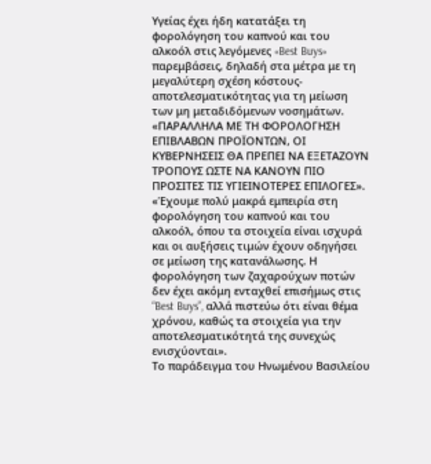Υγείας έχει ήδη κατατάξει τη φορολόγηση του καπνού και του αλκοόλ στις λεγόμενες «Best Buys» παρεμβάσεις, δηλαδή στα μέτρα με τη μεγαλύτερη σχέση κόστους-αποτελεσματικότητας για τη μείωση των μη μεταδιδόμενων νοσημάτων.
«ΠΑΡΑΛΛΗΛΑ ΜΕ ΤΗ ΦΟΡΟΛΟΓΗΣΗ ΕΠΙΒΛΑΒΩΝ ΠΡΟΪΟΝΤΩΝ, ΟΙ ΚΥΒΕΡΝΗΣΕΙΣ ΘΑ ΠΡΕΠΕΙ ΝΑ ΕΞΕΤΑΖΟΥΝ ΤΡΟΠΟΥΣ ΩΣΤΕ ΝΑ ΚΑΝΟΥΝ ΠΙΟ ΠΡΟΣΙΤΕΣ ΤΙΣ ΥΓΙΕΙΝΟΤΕΡΕΣ ΕΠΙΛΟΓΕΣ».
«Έχουμε πολύ μακρά εμπειρία στη φορολόγηση του καπνού και του αλκοόλ, όπου τα στοιχεία είναι ισχυρά και οι αυξήσεις τιμών έχουν οδηγήσει σε μείωση της κατανάλωσης. Η φορολόγηση των ζαχαρούχων ποτών δεν έχει ακόμη ενταχθεί επισήμως στις “Best Buys”, αλλά πιστεύω ότι είναι θέμα χρόνου, καθώς τα στοιχεία για την αποτελεσματικότητά της συνεχώς ενισχύονται».
Το παράδειγμα του Ηνωμένου Βασιλείου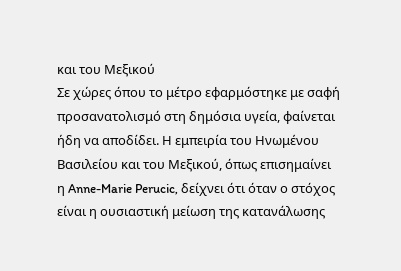και του Μεξικού
Σε χώρες όπου το μέτρο εφαρμόστηκε με σαφή προσανατολισμό στη δημόσια υγεία, φαίνεται ήδη να αποδίδει. Η εμπειρία του Ηνωμένου Βασιλείου και του Μεξικού, όπως επισημαίνει η Anne-Marie Perucic, δείχνει ότι όταν ο στόχος είναι η ουσιαστική μείωση της κατανάλωσης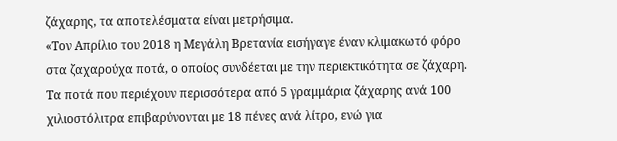ζάχαρης, τα αποτελέσματα είναι μετρήσιμα.
«Τον Απρίλιο του 2018 η Μεγάλη Βρετανία εισήγαγε έναν κλιμακωτό φόρο στα ζαχαρούχα ποτά, ο οποίος συνδέεται με την περιεκτικότητα σε ζάχαρη. Τα ποτά που περιέχουν περισσότερα από 5 γραμμάρια ζάχαρης ανά 100 χιλιοστόλιτρα επιβαρύνονται με 18 πένες ανά λίτρο, ενώ για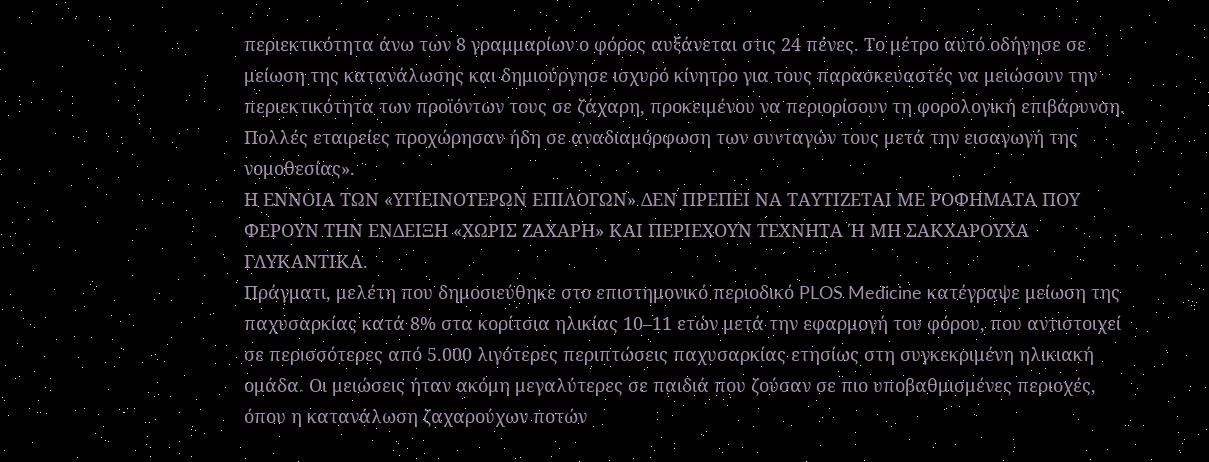περιεκτικότητα άνω των 8 γραμμαρίων ο φόρος αυξάνεται στις 24 πένες. Το μέτρο αυτό οδήγησε σε μείωση της κατανάλωσης και δημιούργησε ισχυρό κίνητρο για τους παρασκευαστές να μειώσουν την περιεκτικότητα των προϊόντων τους σε ζάχαρη, προκειμένου να περιορίσουν τη φορολογική επιβάρυνση. Πολλές εταιρείες προχώρησαν ήδη σε αναδιαμόρφωση των συνταγών τους μετά την εισαγωγή της νομοθεσίας».
Η ΕΝΝΟΙΑ ΤΩΝ «ΥΓΙΕΙΝΟΤΕΡΩΝ ΕΠΙΛΟΓΩΝ» ΔΕΝ ΠΡΕΠΕΙ ΝΑ ΤΑΥΤΙΖΕΤΑΙ ΜΕ ΡΟΦΗΜΑΤΑ ΠΟΥ ΦΕΡΟΥΝ ΤΗΝ ΕΝΔΕΙΞΗ «ΧΩΡΙΣ ΖΑΧΑΡΗ» ΚΑΙ ΠΕΡΙΕΧΟΥΝ ΤΕΧΝΗΤΑ Ή ΜΗ ΣΑΚΧΑΡΟΥΧΑ ΓΛΥΚΑΝΤΙΚΑ.
Πράγματι, μελέτη που δημοσιεύθηκε στο επιστημονικό περιοδικό PLOS Medicine κατέγραψε μείωση της παχυσαρκίας κατά 8% στα κορίτσια ηλικίας 10–11 ετών μετά την εφαρμογή του φόρου, που αντιστοιχεί σε περισσότερες από 5.000 λιγότερες περιπτώσεις παχυσαρκίας ετησίως στη συγκεκριμένη ηλικιακή ομάδα. Οι μειώσεις ήταν ακόμη μεγαλύτερες σε παιδιά που ζούσαν σε πιο υποβαθμισμένες περιοχές, όπου η κατανάλωση ζαχαρούχων ποτών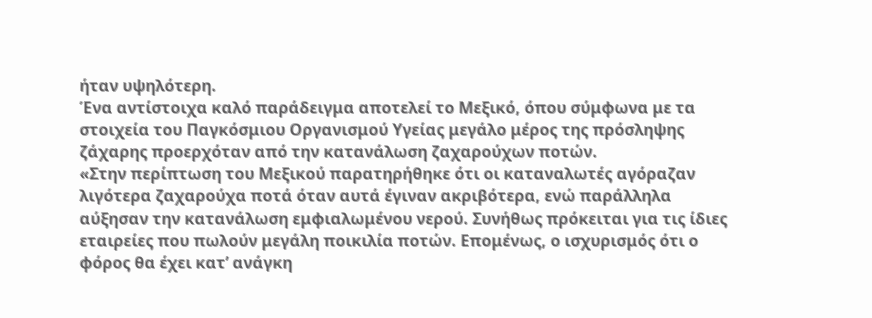ήταν υψηλότερη.
Ένα αντίστοιχα καλό παράδειγμα αποτελεί το Μεξικό, όπου σύμφωνα με τα στοιχεία του Παγκόσμιου Οργανισμού Υγείας μεγάλο μέρος της πρόσληψης ζάχαρης προερχόταν από την κατανάλωση ζαχαρούχων ποτών.
«Στην περίπτωση του Μεξικού παρατηρήθηκε ότι οι καταναλωτές αγόραζαν λιγότερα ζαχαρούχα ποτά όταν αυτά έγιναν ακριβότερα, ενώ παράλληλα αύξησαν την κατανάλωση εμφιαλωμένου νερού. Συνήθως πρόκειται για τις ίδιες εταιρείες που πωλούν μεγάλη ποικιλία ποτών. Επομένως, ο ισχυρισμός ότι ο φόρος θα έχει κατ’ ανάγκη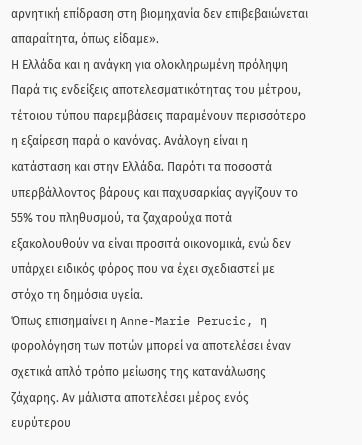αρνητική επίδραση στη βιομηχανία δεν επιβεβαιώνεται απαραίτητα, όπως είδαμε».
Η Ελλάδα και η ανάγκη για ολοκληρωμένη πρόληψη
Παρά τις ενδείξεις αποτελεσματικότητας του μέτρου, τέτοιου τύπου παρεμβάσεις παραμένουν περισσότερο η εξαίρεση παρά ο κανόνας. Ανάλογη είναι η κατάσταση και στην Ελλάδα. Παρότι τα ποσοστά υπερβάλλοντος βάρους και παχυσαρκίας αγγίζουν το 55% του πληθυσμού, τα ζαχαρούχα ποτά εξακολουθούν να είναι προσιτά οικονομικά, ενώ δεν υπάρχει ειδικός φόρος που να έχει σχεδιαστεί με στόχο τη δημόσια υγεία.
Όπως επισημαίνει η Anne-Marie Perucic, η φορολόγηση των ποτών μπορεί να αποτελέσει έναν σχετικά απλό τρόπο μείωσης της κατανάλωσης ζάχαρης. Αν μάλιστα αποτελέσει μέρος ενός ευρύτερου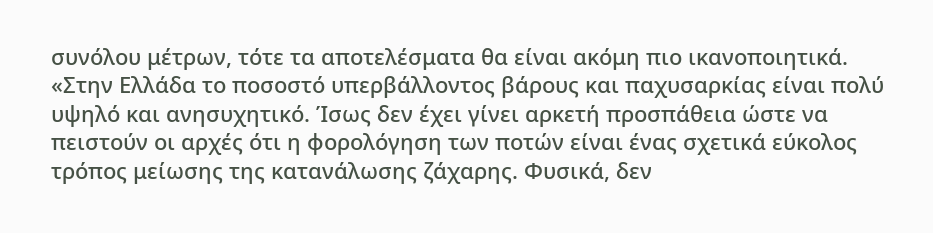συνόλου μέτρων, τότε τα αποτελέσματα θα είναι ακόμη πιο ικανοποιητικά. «Στην Ελλάδα το ποσοστό υπερβάλλοντος βάρους και παχυσαρκίας είναι πολύ υψηλό και ανησυχητικό. Ίσως δεν έχει γίνει αρκετή προσπάθεια ώστε να πειστούν οι αρχές ότι η φορολόγηση των ποτών είναι ένας σχετικά εύκολος τρόπος μείωσης της κατανάλωσης ζάχαρης. Φυσικά, δεν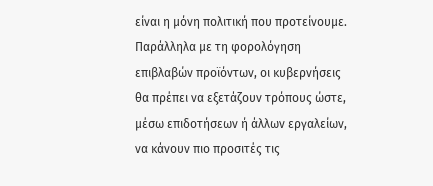είναι η μόνη πολιτική που προτείνουμε. Παράλληλα με τη φορολόγηση επιβλαβών προϊόντων, οι κυβερνήσεις θα πρέπει να εξετάζουν τρόπους ώστε, μέσω επιδοτήσεων ή άλλων εργαλείων, να κάνουν πιο προσιτές τις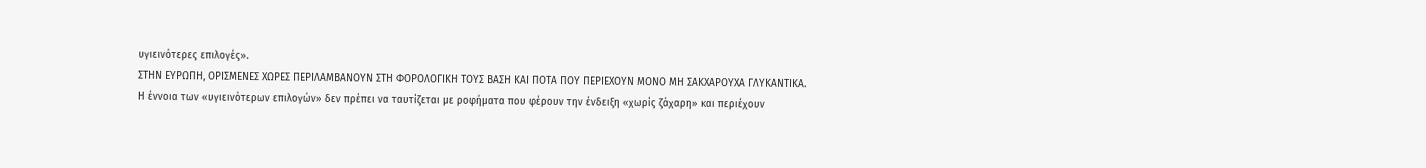υγιεινότερες επιλογές».
ΣΤΗΝ ΕΥΡΩΠΗ, ΟΡΙΣΜΕΝΕΣ ΧΩΡΕΣ ΠΕΡΙΛΑΜΒΑΝΟΥΝ ΣΤΗ ΦΟΡΟΛΟΓΙΚΗ ΤΟΥΣ ΒΑΣΗ ΚΑΙ ΠΟΤΑ ΠΟΥ ΠΕΡΙΕΧΟΥΝ ΜΟΝΟ ΜΗ ΣΑΚΧΑΡΟΥΧΑ ΓΛΥΚΑΝΤΙΚΑ.
Η έννοια των «υγιεινότερων επιλογών» δεν πρέπει να ταυτίζεται με ροφήματα που φέρουν την ένδειξη «χωρίς ζάχαρη» και περιέχουν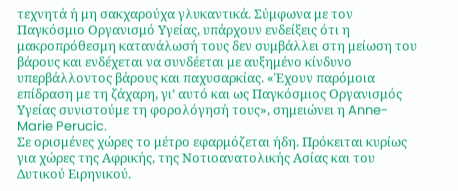τεχνητά ή μη σακχαρούχα γλυκαντικά. Σύμφωνα με τον Παγκόσμιο Οργανισμό Υγείας, υπάρχουν ενδείξεις ότι η μακροπρόθεσμη κατανάλωσή τους δεν συμβάλλει στη μείωση του βάρους και ενδέχεται να συνδέεται με αυξημένο κίνδυνο υπερβάλλοντος βάρους και παχυσαρκίας. «Έχουν παρόμοια επίδραση με τη ζάχαρη, γι’ αυτό και ως Παγκόσμιος Οργανισμός Υγείας συνιστούμε τη φορολόγησή τους», σημειώνει η Anne-Marie Perucic.
Σε ορισμένες χώρες το μέτρο εφαρμόζεται ήδη. Πρόκειται κυρίως για χώρες της Αφρικής, της Νοτιοανατολικής Ασίας και του Δυτικού Ειρηνικού.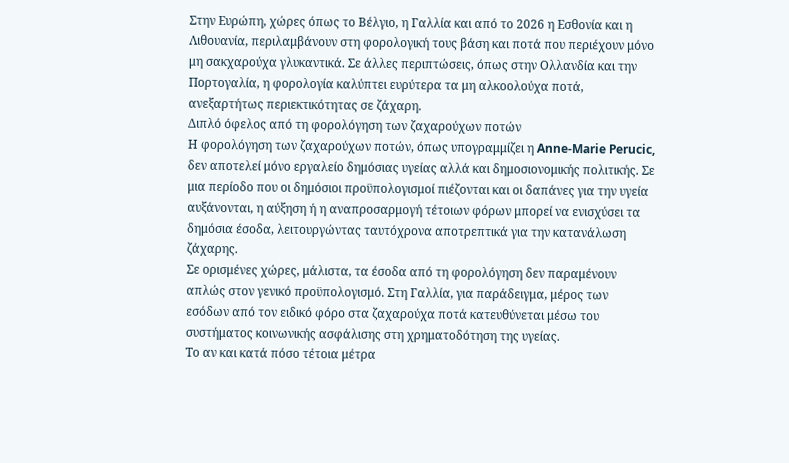Στην Ευρώπη, χώρες όπως το Βέλγιο, η Γαλλία και από το 2026 η Εσθονία και η Λιθουανία, περιλαμβάνουν στη φορολογική τους βάση και ποτά που περιέχουν μόνο μη σακχαρούχα γλυκαντικά. Σε άλλες περιπτώσεις, όπως στην Ολλανδία και την Πορτογαλία, η φορολογία καλύπτει ευρύτερα τα μη αλκοολούχα ποτά, ανεξαρτήτως περιεκτικότητας σε ζάχαρη.
Διπλό όφελος από τη φορολόγηση των ζαχαρούχων ποτών
Η φορολόγηση των ζαχαρούχων ποτών, όπως υπογραμμίζει η Anne-Marie Perucic, δεν αποτελεί μόνο εργαλείο δημόσιας υγείας αλλά και δημοσιονομικής πολιτικής. Σε μια περίοδο που οι δημόσιοι προϋπολογισμοί πιέζονται και οι δαπάνες για την υγεία αυξάνονται, η αύξηση ή η αναπροσαρμογή τέτοιων φόρων μπορεί να ενισχύσει τα δημόσια έσοδα, λειτουργώντας ταυτόχρονα αποτρεπτικά για την κατανάλωση ζάχαρης.
Σε ορισμένες χώρες, μάλιστα, τα έσοδα από τη φορολόγηση δεν παραμένουν απλώς στον γενικό προϋπολογισμό. Στη Γαλλία, για παράδειγμα, μέρος των εσόδων από τον ειδικό φόρο στα ζαχαρούχα ποτά κατευθύνεται μέσω του συστήματος κοινωνικής ασφάλισης στη χρηματοδότηση της υγείας.
Το αν και κατά πόσο τέτοια μέτρα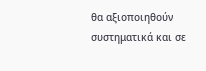θα αξιοποιηθούν συστηματικά και σε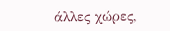άλλες χώρες,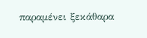παραμένει ξεκάθαρα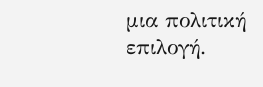μια πολιτική επιλογή.